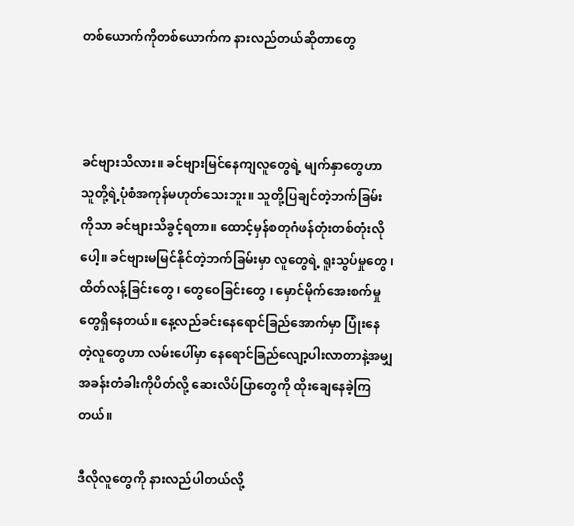တစ်ယောက်ကိုတစ်ယောက်က နားလည်တယ်ဆိုတာတွေ



ခင်ဗျားသိလား။ ခင်ဗျားမြင်နေကျလူတွေရဲ့ မျက်နှာတွေဟာ သူတို့ရဲ့ပုံစံအကုန်မဟုတ်သေးဘူး။ သူတို့ပြချင်တဲ့ဘက်ခြမ်းကိုသာ ခင်ဗျားသိခွင့်ရတာ။ ထောင့်မှန်စတုဂံဖန်တုံးတစ်တုံးလိုပေါ့။ ခင်ဗျားမမြင်နိုင်တဲ့ဘက်ခြမ်းမှာ လူတွေရဲ့ ရူးသွပ်မှုတွေ ၊ ထိတ်လန့်ခြင်းတွေ ၊ တွေဝေခြင်းတွေ ၊ မှောင်မိုက်အေးစက်မှုတွေရှိနေတယ်။ နေ့လည်ခင်းနေရောင်ခြည်အောက်မှာ ပြုံးနေတဲ့လူတွေဟာ လမ်းပေါ်မှာ နေရောင်ခြည်လျော့ပါးလာတာနဲ့အမျှ အခန်းတံခါးကိုပိတ်လို့ ဆေးလိပ်ပြာတွေကို ထိုးချေနေခဲ့ကြတယ်။

ဒီလိုလူတွေကို နားလည်ပါတယ်လို့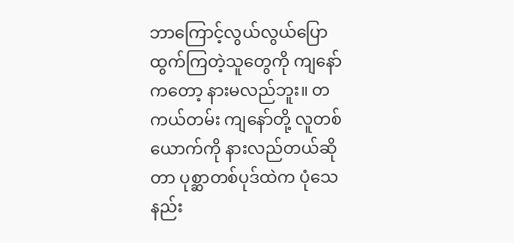ဘာကြောင့်လွယ်လွယ်ပြောထွက်ကြတဲ့သူတွေကို ကျနော်ကတော့ နားမလည်ဘူး။ တကယ်တမ်း ကျနော်တို့ လူတစ်ယောက်ကို နားလည်တယ်ဆိုတာ ပုစ္ဆာတစ်ပုဒ်ထဲက ပုံသေနည်း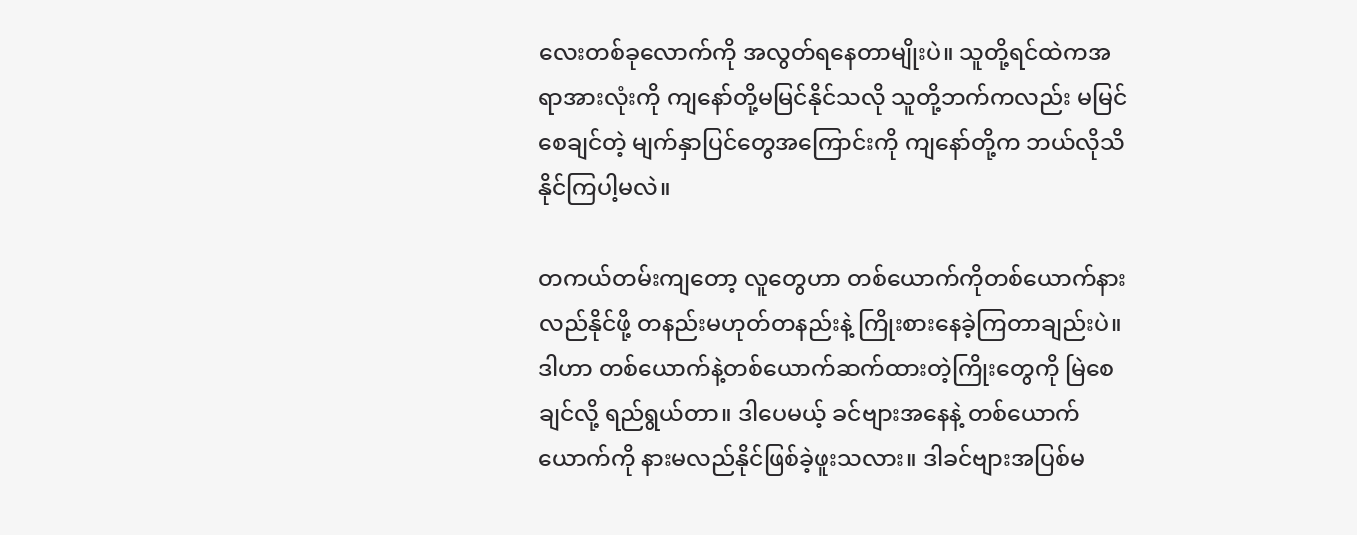လေးတစ်ခုလောက်ကို အလွတ်ရနေတာမျိုးပဲ။ သူတို့ရင်ထဲကအရာအားလုံးကို ကျနော်တို့မမြင်နိုင်သလို သူတို့ဘက်ကလည်း မမြင်စေချင်တဲ့ မျက်နှာပြင်တွေအကြောင်းကို ကျနော်တို့က ဘယ်လိုသိနိုင်ကြပါ့မလဲ။

တကယ်တမ်းကျတော့ လူတွေဟာ တစ်ယောက်ကိုတစ်ယောက်နားလည်နိုင်ဖို့ တနည်းမဟုတ်တနည်းနဲ့ ကြိုးစားနေခဲ့ကြတာချည်းပဲ။ ဒါဟာ တစ်ယောက်နဲ့တစ်ယောက်ဆက်ထားတဲ့ကြိုးတွေကို မြဲစေချင်လို့ ရည်ရွယ်တာ။ ဒါပေမယ့် ခင်ဗျားအနေနဲ့ တစ်ယောက်ယောက်ကို နားမလည်နိုင်ဖြစ်ခဲ့ဖူးသလား။ ဒါခင်ဗျားအပြစ်မ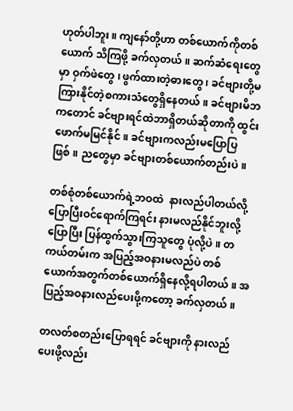ဟုတ်ပါဘူး။ ကျနော်တို့ဟာ တစ်ယောက်ကိုတစ်ယောက် သိကြဖို့ ခက်လှတယ်။ ဆက်ဆံရေးတွေမှာ ဝှက်ဖဲတွေ ၊ ဖွက်ထားတဲ့ဓားတွေ ၊ ခင်ဗျားတို့မကြားနိုင်တဲ့စကားသံတွေရှိနေတယ်။ ခင်ဗျားမိဘကတောင် ခင်ဗျားရင်ထဲဘာရှိတယ်ဆိုတာကို ထွင်းဖောက်မမြင်နိုင်။ ခင်ဗျားကလည်းမပြောပြဖြစ်။ ညတွေမှာ ခင်ဗျားတစ်ယောက်တည်းပဲ။

တစ်စုံတစ်ယောက်ရဲ့ဘဝထဲ  နားလည်ပါတယ်လို့ ပြောပြီးဝင်ရောက်ကြရင်း နားမလည်နိုင်ဘူးလို့ ပြောပြီး ပြန်ထွက်သွားကြသူတွေ ပုံလို့ပဲ။ တကယ်တမ်းက အပြည့်အဝနားမလည်ပဲ တစ်ယောက်အတွက်တစ်ယောက်ရှိနေလို့ရပါတယ်။ အပြည့်အဝနားလည်ပေးဖို့ကတော့ ခက်လှတယ်။

တလတ်စတည်းပြောရရင် ခင်ဗျားကို နားလည်ပေးဖို့လည်း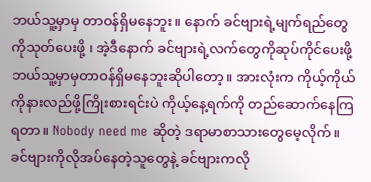ဘယ်သူ့မှာမှ တာဝန်ရှိမနေဘူး။ နောက် ခင်ဗျားရဲ့မျက်ရည်တွေကိုသုတ်ပေးဖို့ ၊ အဲ့ဒီနောက် ခင်ဗျားရဲ့လက်တွေကိုဆုပ်ကိုင်ပေးဖို့ ဘယ်သူ့မှာမှတာဝန်ရှိမနေဘူးဆိုပါတော့။ အားလုံးက ကိုယ့်ကိုယ်ကိုနားလည်ဖို့ကြိုးစားရင်းပဲ ကိုယ့်နေ့ရက်ကို တည်ဆောက်နေကြရတာ။ Nobody need me ဆိုတဲ့ ဒရာမာစာသားတွေမေ့လိုက်။ ခင်ဗျားကိုလိုအပ်နေတဲ့သူတွေနဲ့ ခင်ဗျားကလို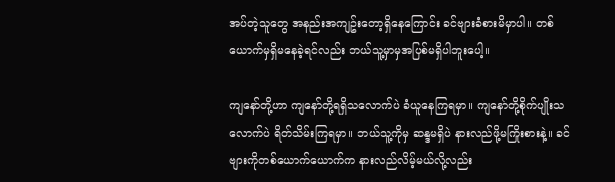အပ်တဲ့သူတွေ အနည်းအကျဥ်းတော့ရှိနေကြောင်း ခင်ဗျားခံစားမိမှာပါ။ တစ်ယောက်မှရှိမနေခဲ့ရင်လည်း ဘယ်သူ့မှာမှအပြစ်မရှိပါဘူးပေါ့။

ကျနော်တို့ဟာ ကျနော်တို့ရရှိသလောက်ပဲ ခံယူနေကြရမှာ။ ကျနော်တို့စိုက်ပျိုးသလောက်ပဲ ရိတ်သိမ်းကြရမှာ။ ဘယ်သူ့ကိုမှ ဆန္ဒမရှိပဲ နားလည်ဖို့မကြိုးစားနဲ့။ ခင်ဗျားကိုတစ်ယောက်ယောက်က နားလည်လိမ့်မယ်လို့လည်း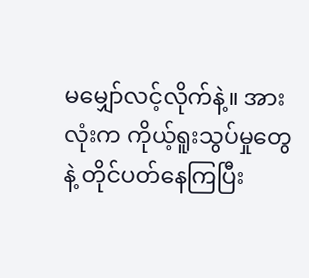မမျှော်လင့်လိုက်နဲ့။ အားလုံးက ကိုယ့်ရူးသွပ်မှုတွေနဲ့ တိုင်ပတ်နေကြပြီး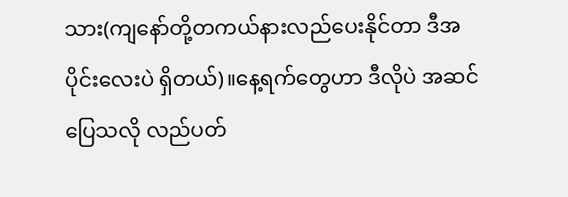သား(ကျနော်တို့တကယ်နားလည်ပေးနိုင်တာ ဒီအပိုင်းလေးပဲ ရှိတယ်)။နေ့ရက်တွေဟာ ဒီလိုပဲ အဆင်ပြေသလို လည်ပတ်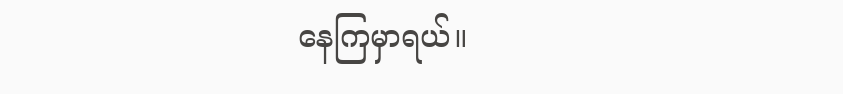နေကြမှာရယ်။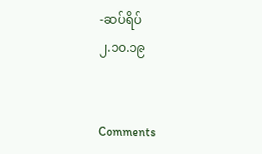-ဆပ်ရိပ်
၂.၁၀.၁၉


Comments